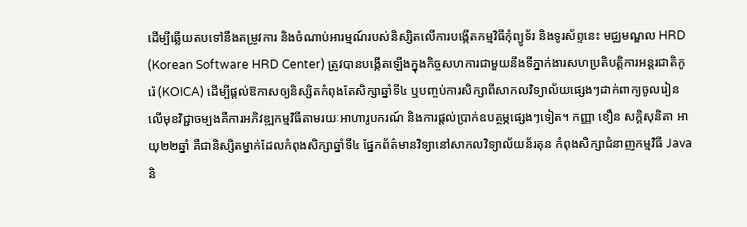ដើម្បីឆ្លើយតបទៅនឹងតម្រូវការ និងចំណាប់អារម្មណ៍របស់និស្សិតលើការបង្កើតកម្មវិធីកុំព្យូទ័រ និងទូរស័ព្ទនេះ មជ្ឈមណ្ឌល HRD (Korean Software HRD Center) ត្រូវបានបង្កើតឡើងក្នុងកិច្ចសហការជាមួយនឹងទីភ្នាក់ងារសហប្រតិបត្តិការអន្តរជាតិកូរ៉េ (KOICA) ដើម្បីផ្ដល់ឱកាសឲ្យនិស្សិតកំពុងតែសិក្សាឆ្នាំទី៤ ឬបញ្ចប់ការសិក្សាពីសាកលវិទ្យាល័យផ្សេងៗដាក់ពាក្យចូលរៀនលើមុខវិជ្ជាចម្បងគឺការអភិវឌ្ឍកម្មវិធីតាមរយៈអាហារូបករណ៍ និងការផ្ដល់ប្រាក់ឧបត្ថម្ភផ្សេងៗទៀត។ កញ្ញា ខឿន សក្ដិសុនិតា អាយុ២២ឆ្នាំ គឺជានិស្សិតម្នាក់ដែលកំពុងសិក្សាឆ្នាំទី៤ ផ្នែកព័ត៌មានវិទ្យានៅសាកលវិទ្យាល័យន័រតុន កំពុងសិក្សាជំនាញកម្មវិធី Java និ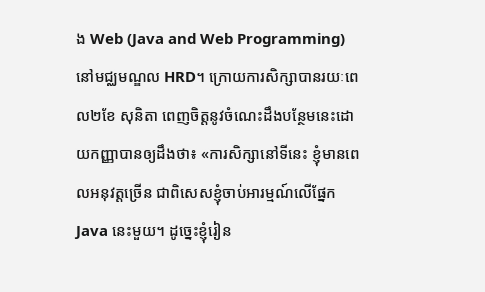ង Web (Java and Web Programming) នៅមជ្ឈមណ្ឌល HRD។ ក្រោយការសិក្សាបានរយៈពេល២ខែ សុនិតា ពេញចិត្តនូវចំណេះដឹងបន្ថែមនេះដោយកញ្ញាបានឲ្យដឹងថា៖ «ការសិក្សានៅទីនេះ ខ្ញុំមានពេលអនុវត្តច្រើន ជាពិសេសខ្ញុំចាប់អារម្មណ៍លើផ្នែក Java នេះមួយ។ ដូច្នេះខ្ញុំរៀន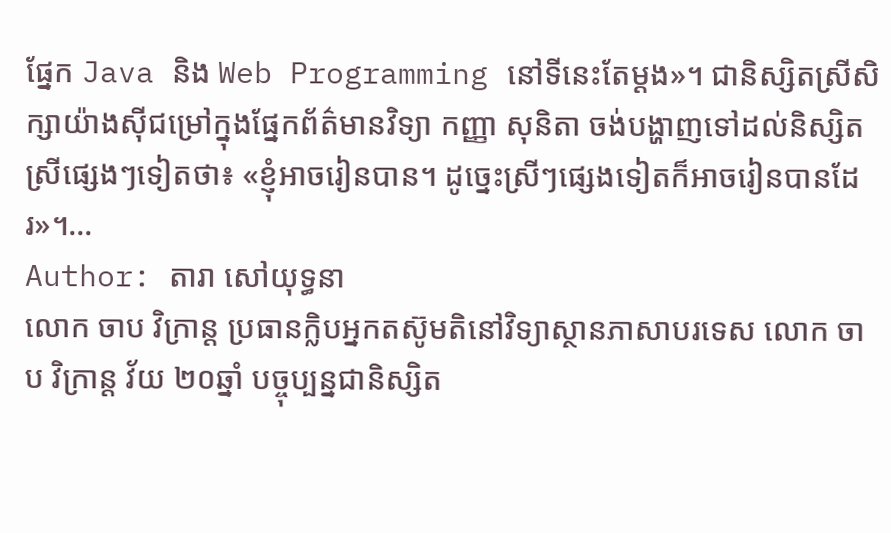ផ្នែក Java និង Web Programming នៅទីនេះតែម្ដង»។ ជានិស្សិតស្រីសិក្សាយ៉ាងស៊ីជម្រៅក្នុងផ្នែកព័ត៌មានវិទ្យា កញ្ញា សុនិតា ចង់បង្ហាញទៅដល់និស្សិតស្រីផ្សេងៗទៀតថា៖ «ខ្ញុំអាចរៀនបាន។ ដូច្នេះស្រីៗផ្សេងទៀតក៏អាចរៀនបានដែរ»។…
Author: តារា សៅយុទ្ធនា
លោក ចាប វិក្រាន្ដ ប្រធានក្លិបអ្នកតស៊ូមតិនៅវិទ្យាស្ថានភាសាបរទេស លោក ចាប វិក្រាន្ត វ័យ ២០ឆ្នាំ បច្ចុប្បន្នជានិស្សិត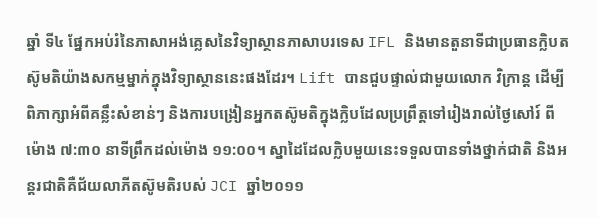ឆ្នាំ ទី៤ ផ្នែកអប់រំនៃភាសាអង់គ្លេសនៃវិទ្យាស្ថានភាសាបរទេស IFL និងមានតួនាទីជាប្រធានក្លិបតស៊ូមតិយ៉ាងសកម្មម្នាក់ក្នុងវិទ្យាស្ថាននេះផងដែរ។ Lift បានជួបផ្ទាល់ជាមួយលោក វិក្រាន្ត ដើម្បីពិភាក្សាអំពីគន្លឹះសំខាន់ៗ និងការបង្រៀនអ្នកតស៊ូមតិក្នុងក្លិបដែលប្រព្រឹត្តទៅរៀងរាល់ថ្ងៃសៅរ៍ ពីម៉ោង ៧:៣០ នាទីព្រឹកដល់ម៉ោង ១១:០០។ ស្នាដៃដែលក្លិបមួយនេះទទួលបានទាំងថ្នាក់ជាតិ និងអន្តរជាតិគឺជ័យលាភីតស៊ូមតិរបស់ JCI ឆ្នាំ២០១១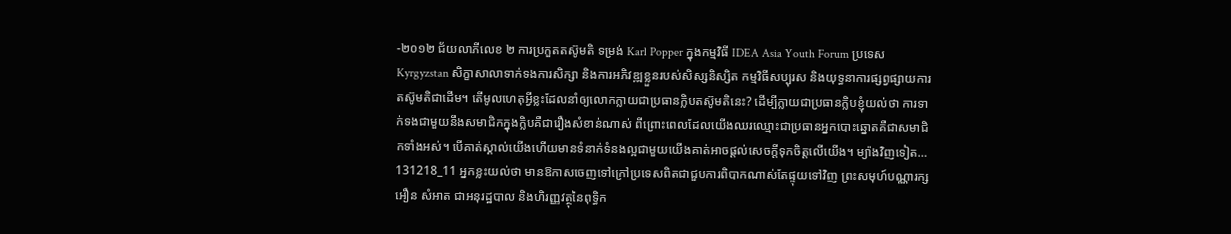-២០១២ ជ័យលាភីលេខ ២ ការប្រកួតតស៊ូមតិ ទម្រង់ Karl Popper ក្នុងកម្មវិធី IDEA Asia Youth Forum ប្រទេស Kyrgyzstan សិក្ខាសាលាទាក់ទងការសិក្សា និងការអភិវឌ្ឍខ្លួនរបស់សិស្សនិស្សិត កម្មវិធីសប្បុរស និងយុទ្ធនាការផ្សព្វផ្សាយការតស៊ូមតិជាដើម។ តើមូលហេតុអ្វីខ្លះដែលនាំឲ្យលោកក្លាយជាប្រធានក្លិបតស៊ូមតិនេះ? ដើម្បីក្លាយជាប្រធានក្លិបខ្ញុំយល់ថា ការទាក់ទងជាមួយនឹងសមាជិកក្នុងក្លិបគឺជារឿងសំខាន់ណាស់ ពីព្រោះពេលដែលយើងឈរឈ្មោះជាប្រធានអ្នកបោះឆ្នោតគឺជាសមាជិកទាំងអស់។ បើគាត់ស្គាល់យើងហើយមានទំនាក់ទំនងល្អជាមួយយើងគាត់អាចផ្ដល់សេចក្ដីទុកចិត្ដលើយើង។ ម្យ៉ាងវិញទៀត…
131218_11 អ្នកខ្លះយល់ថា មានឱកាសចេញទៅក្រៅប្រទេសពិតជាជួបការពិបាកណាស់តែផ្ទុយទៅវិញ ព្រះសមុហ៍បណ្ណារក្ស អឿន សំអាត ជាអនុរដ្ឋបាល និងហិរញ្ញវត្ថុនៃពុទ្ធិក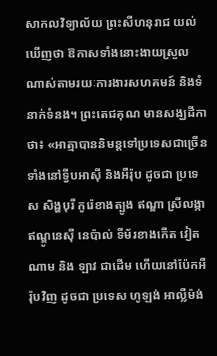សាកលវិទ្យាល័យ ព្រះសីហនុរាជ យល់ឃើញថា ឱកាសទាំងនោះងាយស្រួលណាស់តាមរយៈការងារសហគមន៍ និងទំនាក់ទំនង។ ព្រះតេជគុណ មានសង្ឃដីកាថា៖ «អាត្មាបាននិមន្តទៅប្រទេសជាច្រើនទាំងនៅទ្វីបអាស៊ី និងអឺរ៉ុប ដូចជា ប្រទេស សិង្ហបុរី កូរ៉េខាងត្បូង ឥណ្ឌា ស្រីលង្កា ឥណ្ឌូនេស៊ី នេប៉ាល់ ទីម័រខាងកើត វៀតណាម និង ឡាវ ជាដើម ហើយនៅប៉ែកអឺរ៉ុបវិញ ដូចជា ប្រទេស ហូឡង់ អាល្លឺម៉ង់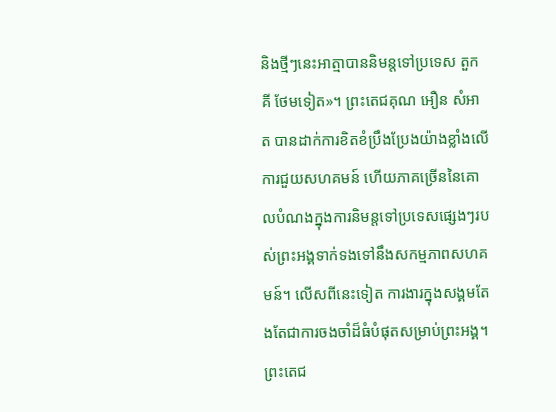និងថ្មីៗនេះអាត្មាបាននិមន្តទៅប្រទេស តួកគី ថែមទៀត»។ ព្រះតេជគុណ អឿន សំអាត បានដាក់ការខិតខំប្រឹងប្រែងយ៉ាងខ្លាំងលើការជួយសហគមន៍ ហើយភាគច្រើននៃគោលបំណងក្នុងការនិមន្ដទៅប្រទេសផ្សេងៗរបស់ព្រះអង្គទាក់ទងទៅនឹងសកម្មភាពសហគមន៍។ លើសពីនេះទៀត ការងារក្នុងសង្គមតែងតែជាការចងចាំដ៏ធំបំផុតសម្រាប់ព្រះអង្គ។ ព្រះតេជ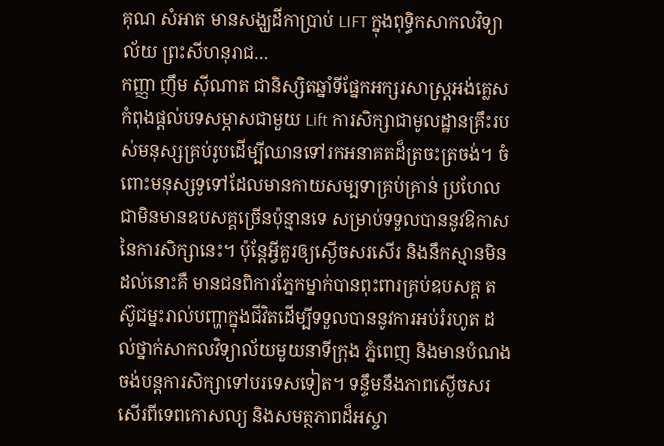គុណ សំអាត មានសង្ឃដីកាប្រាប់ LIFT ក្នុងពុទ្ធិកសាកលវិទ្យាល័យ ព្រះសីហនុរាជ…
កញ្ញា ញឹម ស៊ីណាត ជានិស្សិតឆ្នាំទីផ្នែកអក្សរសាស្ដ្រអង់គ្លេស កំពុងផ្ដល់បទសម្ភាសជាមួយ Lift ការសិក្សាជាមូលដ្ឋានគ្រឹះរបស់មនុស្សគ្រប់រូបដើម្បីឈានទៅរកអនាគតដ៏ត្រចះត្រចង់។ ចំពោះមនុស្សទូទៅដែលមានកាយសម្បទាគ្រប់គ្រាន់ ប្រហែលជាមិនមានឧបសគ្គច្រើនប៉ុន្មានទេ សម្រាប់ទទួលបាននូវឱកាសនៃការសិក្សានេះ។ ប៉ុន្ដែអ្វីគួរឲ្យស្ងើចសរសើរ និងនឹកស្មានមិនដល់នោះគឺ មានជនពិការភ្នែកម្នាក់បានពុះពារគ្រប់ឧបសគ្គ តស៊ូជម្នះរាល់បញ្ហាក្នុងជីវិតដើម្បីទទួលបាននូវការអប់រំរហូត ដល់ថ្នាក់សាកលវិទ្យាល័យមួយនាទីក្រុង ភ្នំពេញ និងមានបំណងចង់បន្តការសិក្សាទៅបរទេសទៀត។ ទន្ទឹមនឹងភាពស្ងើចសរសើរពីទេពកោសល្យ និងសមត្ថភាពដ៏អស្ចា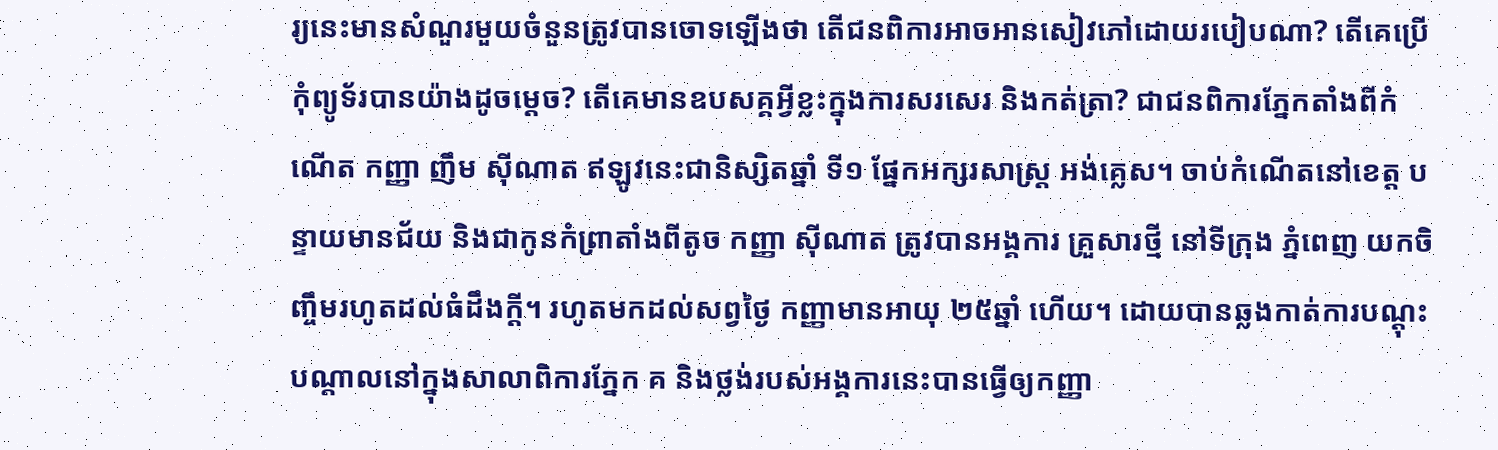រ្យនេះមានសំណួរមួយចំនួនត្រូវបានចោទឡើងថា តើជនពិការអាចអានសៀវភៅដោយរបៀបណា? តើគេប្រើកុំព្យូទ័របានយ៉ាងដូចម្ដេច? តើគេមានឧបសគ្គអ្វីខ្លះក្នុងការសរសេរ និងកត់ត្រា? ជាជនពិការភ្នែកតាំងពីកំណើត កញ្ញា ញឹម ស៊ីណាត ឥឡូវនេះជានិស្សិតឆ្នាំ ទី១ ផ្នែកអក្សរសាស្ត្រ អង់គ្លេស។ ចាប់កំណើតនៅខេត្ត បន្ទាយមានជ័យ និងជាកូនកំព្រាតាំងពីតូច កញ្ញា ស៊ីណាត ត្រូវបានអង្គការ គ្រួសារថ្មី នៅទីក្រុង ភ្នំពេញ យកចិញ្ចឹមរហូតដល់ធំដឹងក្ដី។ រហូតមកដល់សព្វថ្ងៃ កញ្ញាមានអាយុ ២៥ឆ្នាំ ហើយ។ ដោយបានឆ្លងកាត់ការបណ្តុះបណ្តាលនៅក្នុងសាលាពិការភ្នែក គ និងថ្លង់របស់អង្គការនេះបានធ្វើឲ្យកញ្ញា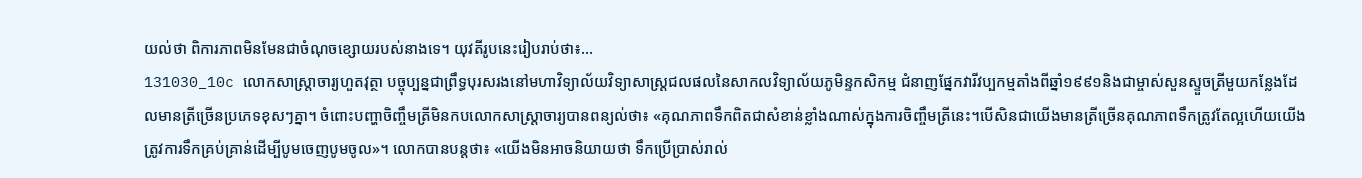យល់ថា ពិការភាពមិនមែនជាចំណុចខ្សោយរបស់នាងទេ។ យុវតីរូបនេះរៀបរាប់ថា៖…
131030_10c លោកសាស្ត្រាចារ្យហួតវុត្ថា បច្ចុប្បន្នជាព្រឹទ្ធបុរសរងនៅមហាវិទ្យាល័យវិទ្យាសាស្ត្រជលផលនៃសាកលវិទ្យាល័យភូមិន្ទកសិកម្ម ជំនាញផ្នែកវារីវប្បកម្មតាំងពីឆ្នាំ១៩៩១និងជាម្ចាស់សួនស្ទួចត្រីមួយកន្លែងដែលមានត្រីច្រើនប្រភេទខុសៗគ្នា។ ចំពោះបញ្ហាចិញ្ចឹមត្រីមិនកបលោកសាស្ត្រាចារ្យបានពន្យល់ថា៖ «គុណភាពទឹកពិតជាសំខាន់ខ្លាំងណាស់ក្នុងការចិញ្ចឹមត្រីនេះ។បើសិនជាយើងមានត្រីច្រើនគុណភាពទឹកត្រូវតែល្អហើយយើងត្រូវការទឹកគ្រប់គ្រាន់ដើម្បីបូមចេញបូមចូល»។ លោកបានបន្ដថា៖ «យើងមិនអាចនិយាយថា ទឹកប្រើប្រាស់រាល់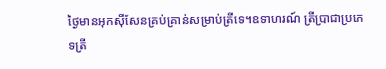ថ្ងៃមានអុកស៊ីសែនគ្រប់គ្រាន់សម្រាប់ត្រីទេ។ឧទាហរណ៍ ត្រីប្រាជាប្រភេទត្រី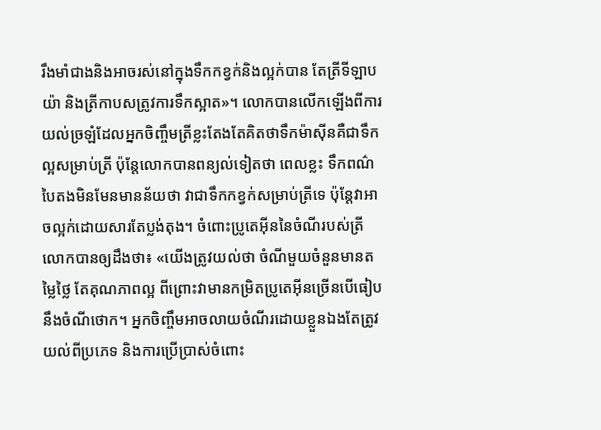រឹងមាំជាងនិងអាចរស់នៅក្នុងទឹកកខ្វក់និងល្អក់បាន តែត្រីទីឡាបយ៉ា និងត្រីកាបសត្រូវការទឹកស្អាត»។ លោកបានលើកឡើងពីការយល់ច្រឡំដែលអ្នកចិញ្ចឹមត្រីខ្លះតែងតែគិតថាទឹកម៉ាស៊ីនគឺជាទឹកល្អសម្រាប់ត្រី ប៉ុន្ដែលោកបានពន្យល់ទៀតថា ពេលខ្លះ ទឹកពណ៌បៃតងមិនមែនមានន័យថា វាជាទឹកកខ្វក់សម្រាប់ត្រីទេ ប៉ុន្ដែវាអាចល្អក់ដោយសារតែប្លង់តុង។ ចំពោះប្រូតេអ៊ីននៃចំណីរបស់ត្រី លោកបានឲ្យដឹងថា៖ «យើងត្រូវយល់ថា ចំណីមួយចំនួនមានតម្លៃថ្លៃ តែគុណភាពល្អ ពីព្រោះវាមានកម្រិតប្រូតេអ៊ីនច្រើនបើធៀបនឹងចំណីថោក។ អ្នកចិញ្ចឹមអាចលាយចំណីរដោយខ្លួនឯងតែត្រូវយល់ពីប្រភេទ និងការប្រើប្រាស់ចំពោះ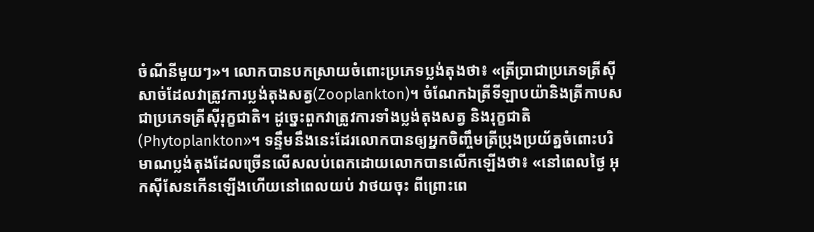ចំណីនីមួយៗ»។ លោកបានបកស្រាយចំពោះប្រភេទប្លង់តុងថា៖ «ត្រីប្រាជាប្រភេទត្រីស៊ីសាច់ដែលវាត្រូវការប្លង់តុងសត្វ(Zooplankton)។ ចំណែកឯត្រីទីឡាបយ៉ានិងត្រីកាបសជាប្រភេទត្រីស៊ីរុក្ខជាតិ។ ដូច្នេះពួកវាត្រូវការទាំងប្លង់តុងសត្វ និងរុក្ខជាតិ(Phytoplankton»។ ទន្ទឹមនឹងនេះដែរលោកបានឲ្យអ្នកចិញ្ចឹមត្រីប្រុងប្រយ័ត្នចំពោះបរិមាណប្លង់តុងដែលច្រើនលើសលប់ពេកដោយលោកបានលើកឡើងថា៖ «នៅពេលថ្ងៃ អុកស៊ីសែនកើនឡើងហើយនៅពេលយប់ វាថយចុះ ពីព្រោះពេ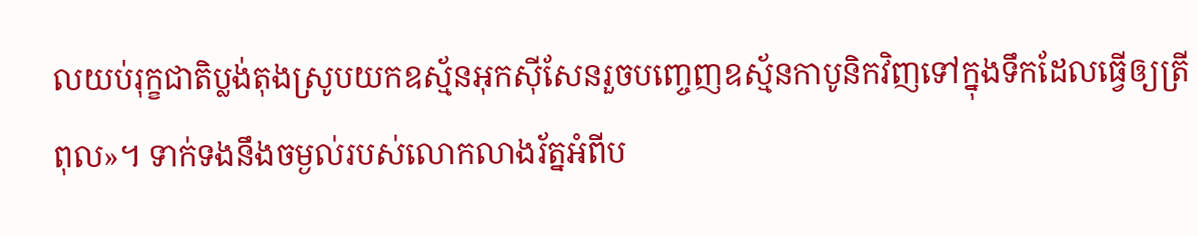លយប់រុក្ខជាតិប្លង់តុងស្រូបយកឧស្ម័នអុកស៊ីសែនរួចបញ្ចេញឧស្ម័នកាបូនិកវិញទៅក្នុងទឹកដែលធ្វើឲ្យត្រីពុល»។ ទាក់ទងនឹងចម្ងល់របស់លោកលាងរ័ត្នអំពីប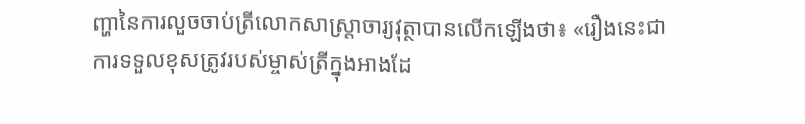ញ្ហានៃការលួចចាប់ត្រីលោកសាស្ត្រាចារ្យវុត្ថាបានលើកឡើងថា៖ «រឿងនេះជាការទទួលខុសត្រូវរបស់ម្ចាស់ត្រីក្នុងអាងដែ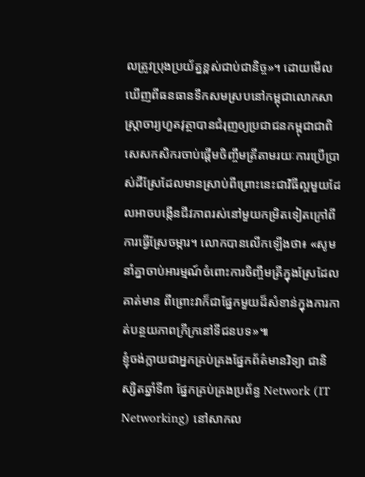លត្រូវប្រុងប្រយ័ត្នខ្ពស់ជាប់ជានិច្ច»។ ដោយមើលឃើញពីធនធានទឹកសមស្របនៅកម្ពុជាលោកសាស្ត្រាចារ្យហួតវុត្ថាបានជំរុញឲ្យប្រជាជនកម្ពុជាជាពិសេសកសិករចាប់ផ្ដើមចិញ្ចឹមត្រីតាមរយៈការប្រើប្រាស់ដីស្រែដែលមានស្រាប់ពីព្រោះនេះជាវិធីល្អមួយដែលអាចបង្កើនជីវភាពរស់នៅមួយកម្រិតទៀតក្រៅពីការធ្វើស្រែចម្ការ។ លោកបានលើកឡើងថា៖ «សូមនាំគ្នាចាប់អារម្មណ៍ចំពោះការចិញ្ចឹមត្រីក្នុងស្រែដែលគាត់មាន ពីព្រោះវាក៏ជាផ្នែកមួយដ៏សំខាន់ក្នុងការកាត់បន្ថយភាពក្រីក្រនៅទីជនបទ»៕
ខ្ញុំចង់ក្លាយជាអ្នកគ្រប់គ្រងផ្នែកព័ត៌មានវិទ្យា ជានិស្សិតឆ្នាំទី៣ ផ្នែកគ្រប់គ្រងប្រព័ន្ធ Network (IT Networking) នៅសាកល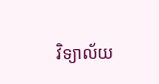វិទ្យាល័យ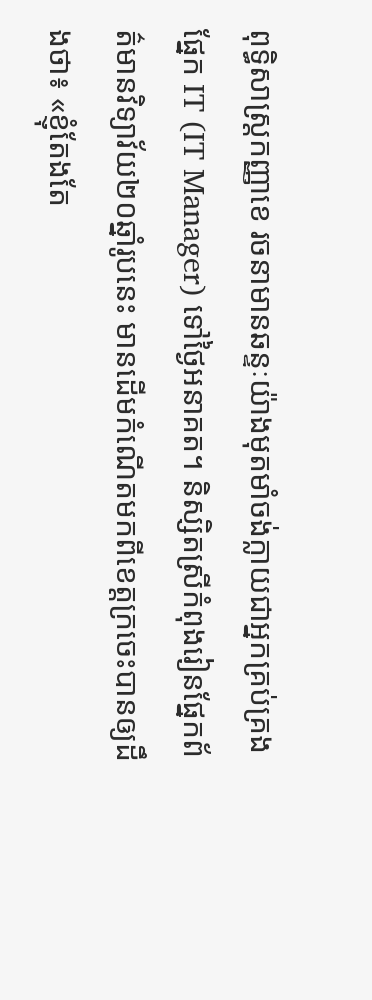ពុទ្ធិសាស្ត្រកញ្ញាខេ រចនាមានឆន្ទៈយ៉ាងមុតមាំចង់ក្លាយជាអ្នកគ្រប់គ្រងផ្នែក IT (IT Manager) ទៅថ្ងៃអនាគត។ និស្សិតស្រីកំពុងរៀនផ្នែកព័ត៌មានវិទ្យាវ័យ២០ឆ្នាំរូបនេះ មានដើមកំណើតមកពីខេត្តក្រចេះបានឲ្យដឹងថា៖ «ខ្ញុំតែងតែ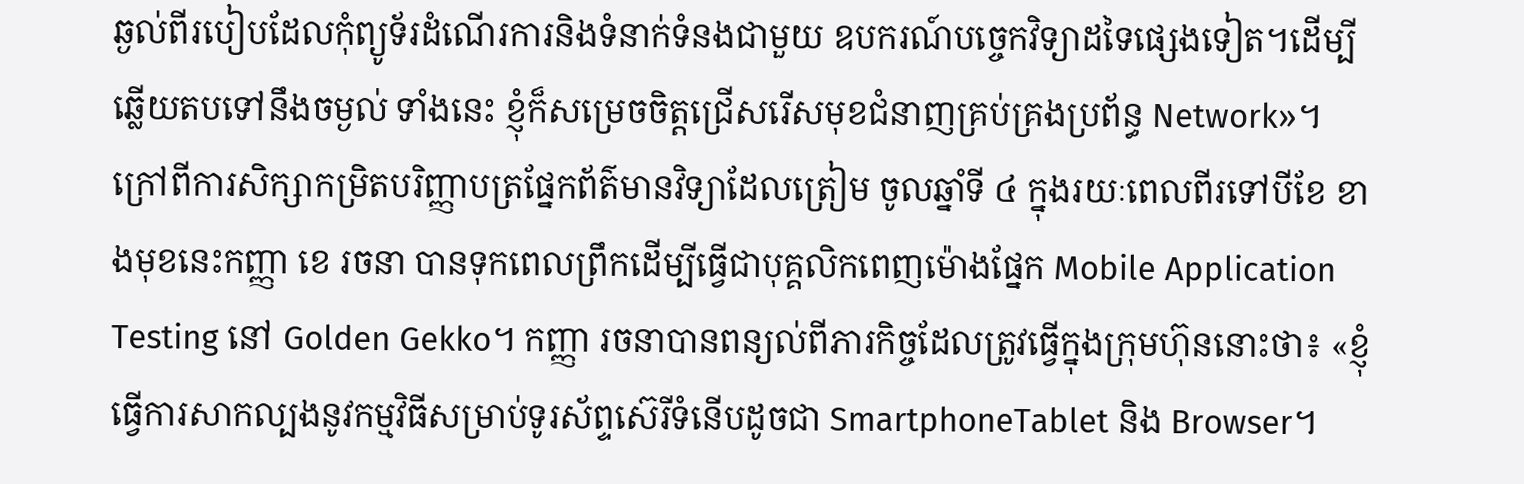ឆ្ងល់ពីរបៀបដែលកុំព្យូទ័រដំណើរការនិងទំនាក់ទំនងជាមួយ ឧបករណ៍បច្ចេកវិទ្យាដទៃផ្សេងទៀត។ដើម្បីឆ្លើយតបទៅនឹងចម្ងល់ ទាំងនេះ ខ្ញុំក៏សម្រេចចិត្តជ្រើសរើសមុខជំនាញគ្រប់គ្រងប្រព័ន្ធ Network»។ ក្រៅពីការសិក្សាកម្រិតបរិញ្ញាបត្រផ្នែកព័ត៌មានវិទ្យាដែលត្រៀម ចូលឆ្នាំទី ៤ ក្នុងរយៈពេលពីរទៅបីខែ ខាងមុខនេះកញ្ញា ខេ រចនា បានទុកពេលព្រឹកដើម្បីធ្វើជាបុគ្គលិកពេញម៉ោងផ្នែក Mobile Application Testing នៅ Golden Gekko។ កញ្ញា រចនាបានពន្យល់ពីភារកិច្ចដែលត្រូវធ្វើក្នុងក្រុមហ៊ុននោះថា៖ «ខ្ញុំធ្វើការសាកល្បងនូវកម្មវិធីសម្រាប់ទូរស័ព្ទស៊េរីទំនើបដូចជា SmartphoneTablet និង Browser។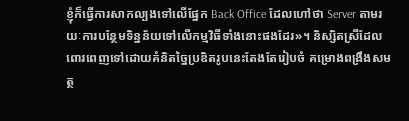ខ្ញុំក៏ធ្វើការសាកល្បងទៅលើផ្នែក Back Office ដែលហៅថា Server តាមរយៈការបន្ថែមទិន្នន័យទៅលើកម្មវិធីទាំងនោះផងដែរ»។ និស្សិតស្រីដែលពោរពេញទៅដោយគំនិតច្នៃប្រឌិតរូបនេះតែងតែរៀបចំ គម្រោងពង្រឹងសមត្ថ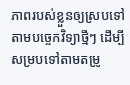ភាពរបស់ខ្លួនឲ្យស្របទៅតាមបច្ចេកវិទ្យាថ្មីៗ ដើម្បីសម្របទៅតាមតម្រូ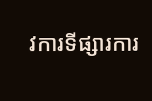វការទីផ្សារការ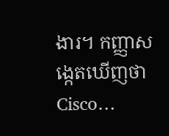ងារ។ កញ្ញាសង្កេតឃើញថា Cisco…